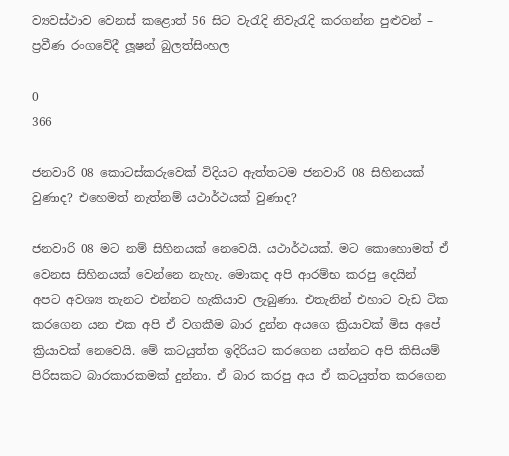ව්‍යවස්ථාව වෙනස් කළොත් 56 සිට වැරැදි නිවැරැදි කරගන්න පුළුවන් – ප්‍රවීණ රංගවේදී ලූෂන් බුලත්සිංහල

0
366

ජනවාරි 08 කොටස්කරුවෙක් විදියට ඇත්තටම ජනවාරි 08 සිහිනයක් වුණාද? එහෙමත් නැත්නම් යථාර්ථයක් වුණාද?

ජනවාරි 08 මට නම් සිහිනයක් නෙවෙයි. යථාර්ථයක්. මට කොහොමත් ඒ වෙනස සිහිනයක් වෙන්නෙ නැහැ. මොකද අපි ආරම්භ කරපු දෙයින් අපට අවශ්‍ය තැනට එන්නට හැකියාව ලැබුණා. එතැනින් එහාට වැඩ ටික කරගෙන යන එක අපි ඒ වගකීම බාර දුන්න අයගෙ ක්‍රියාවක් මිස අපේ ක්‍රියාවක් නෙවෙයි. මේ කටයුත්ත ඉදිරියට කරගෙන යන්නට අපි කිසියම් පිරිසකට බාරකාරකමක් දුන්නා. ඒ බාර කරපු අය ඒ කටයුත්ත කරගෙන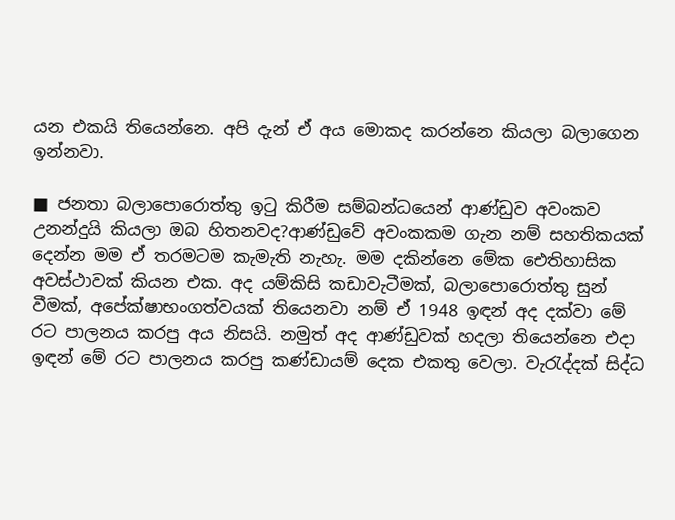යන එකයි තියෙන්නෙ. අපි දැන් ඒ අය මොකද කරන්නෙ කියලා බලාගෙන ඉන්නවා.

■ ජනතා බලාපොරොත්තු ඉටු කිරීම සම්බන්ධයෙන් ආණ්ඩුව අවංකව උනන්දුයි කියලා ඔබ හිතනවද?ආණ්ඩුවේ අවංකකම ගැන නම් සහතිකයක් දෙන්න මම ඒ තරමටම කැමැති නැහැ. මම දකින්නෙ මේක ඓතිහාසික අවස්ථාවක් කියන එක. අද යම්කිසි කඩාවැටීමක්, බලාපොරොත්තු සුන් වීමක්, අපේක්ෂාභංගත්වයක් තියෙනවා නම් ඒ 1948 ඉඳන් අද දක්වා මේ රට පාලනය කරපු අය නිසයි. නමුත් අද ආණ්ඩුවක් හදලා තියෙන්නෙ එදා ඉඳන් මේ රට පාලනය කරපු කණ්ඩායම් දෙක එකතු වෙලා. වැරැද්දක් සිද්ධ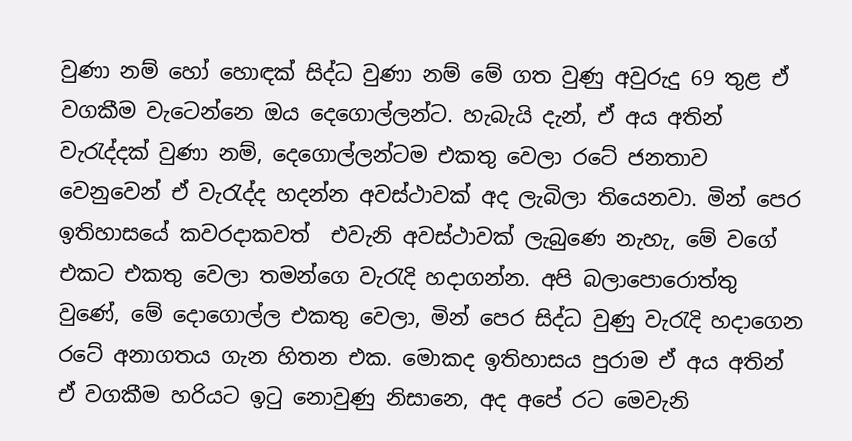වුණා නම් හෝ හොඳක් සිද්ධ වුණා නම් මේ ගත වුණු අවුරුදු 69 තුළ ඒ වගකීම වැටෙන්නෙ ඔය දෙගොල්ලන්ට. හැබැයි දැන්, ඒ අය අතින් වැරැද්දක් වුණා නම්, දෙගොල්ලන්ටම එකතු වෙලා රටේ ජනතාව වෙනුවෙන් ඒ වැරැද්ද හදන්න අවස්ථාවක් අද ලැබිලා තියෙනවා. මින් පෙර ඉතිහාසයේ කවරදාකවත්  එවැනි අවස්ථාවක් ලැබුණෙ නැහැ, මේ වගේ එකට එකතු වෙලා තමන්ගෙ වැරැදි හදාගන්න. අපි බලාපොරොත්තු වුණේ, මේ දොගොල්ල එකතු වෙලා, මින් පෙර සිද්ධ වුණු වැරැදි හදාගෙන රටේ අනාගතය ගැන හිතන එක. මොකද ඉතිහාසය පුරාම ඒ අය අතින් ඒ වගකීම හරියට ඉටු නොවුණු නිසානෙ, අද අපේ රට මෙවැනි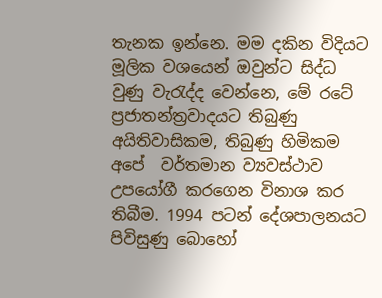තැනක ඉන්නෙ. මම දකින විදියට මූලික වශයෙන් ඔවුන්ට සිද්ධ වුණු වැරැද්ද වෙන්නෙ, මේ රටේ ප්‍රජාතන්ත්‍රවාදයට තිබුණු අයිතිවාසිකම, තිබුණු හිමිකම අපේ  වර්තමාන ව්‍යවස්ථාව උපයෝගී කරගෙන විනාශ කර තිබීම. 1994 පටන් දේශපාලනයට පිවිසුණු බොහෝ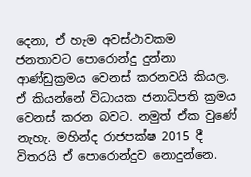දෙනා, ඒ හැම අවස්ථාවකම ජනතාවට පොරොන්දු දුන්නා ආණ්ඩුක්‍රමය වෙනස් කරනවයි කියල. ඒ කියන්නේ විධායක ජනාධිපති ක්‍රමය වෙනස් කරන බවට. නමුත් ඒක වුණේ නැහැ. මහින්ද රාජපක්ෂ 2015 දී විතරයි ඒ පොරොන්දුව නොදුන්නෙ.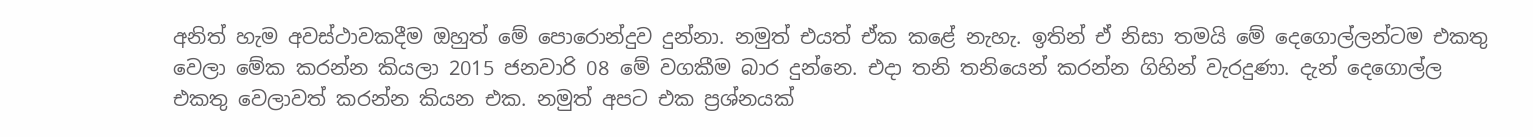අනිත් හැම අවස්ථාවකදීම ඔහුත් මේ පොරොන්දුව දුන්නා. නමුත් එයත් ඒක කළේ නැහැ. ඉතින් ඒ නිසා තමයි මේ දෙගොල්ලන්ටම එකතු වෙලා මේක කරන්න කියලා 2015 ජනවාරි 08 මේ වගකීම බාර දුන්නෙ. එදා තනි තනියෙන් කරන්න ගිහින් වැරදුණා. දැන් දෙගොල්ල එකතු වෙලාවත් කරන්න කියන එක. නමුත් අපට එක ප්‍රශ්නයක්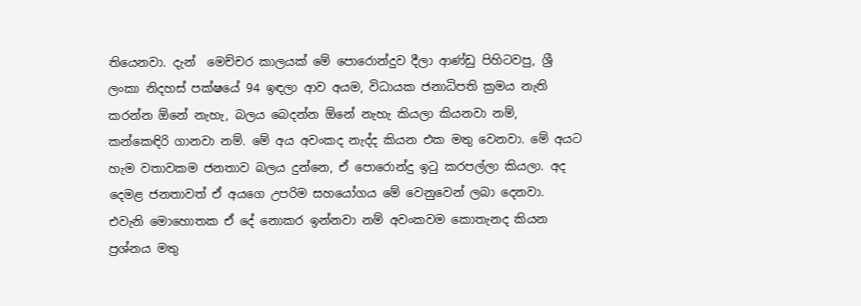තියෙනවා. දැන්  මෙච්චර කාලයක් මේ පොරොන්දුව දීලා ආණ්ඩු පිහිටවපු, ශ්‍රී ලංකා නිදහස් පක්ෂයේ 94 ඉඳලා ආව අයම, විධායක ජනාධිපති ක්‍රමය නැති කරන්න ඕනේ නැහැ, බලය බෙදන්න ඕනේ නැහැ කියලා කියනවා නම්, කන්කෙඳිරි ගානවා නම්. මේ අය අවංකද නැද්ද කියන එක මතු වෙනවා. මේ අයට හැම වතාවකම ජනතාව බලය දුන්නෙ, ඒ පොරොන්දු ඉටු කරපල්ලා කියලා. අද දෙමළ ජනතාවත් ඒ අයගෙ උපරිම සහයෝගය මේ වෙනුවෙන් ලබා දෙනවා. එවැනි මොහොතක ඒ දේ නොකර ඉන්නවා නම් අවංකවම කොතැනද කියන ප්‍රශ්නය මතු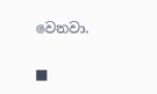වෙනවා.

■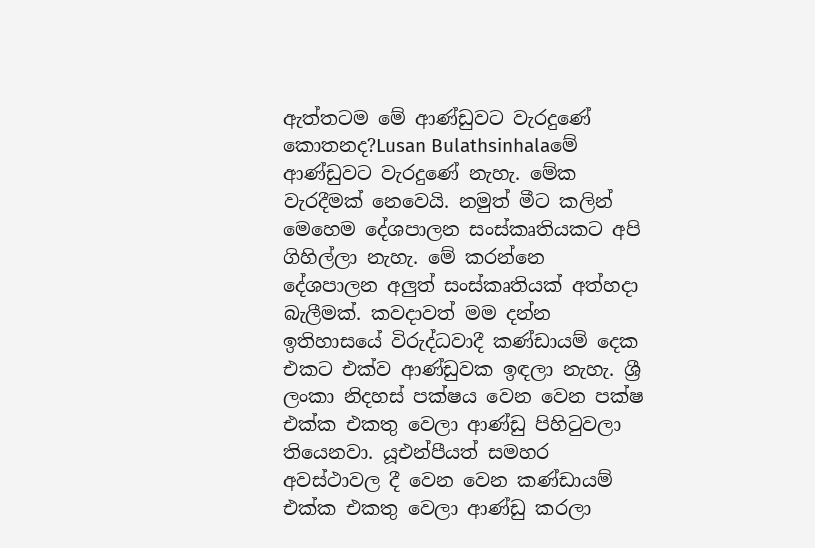ඇත්තටම මේ ආණ්ඩුවට වැරදුණේ කොතනද?Lusan Bulathsinhalaමේ ආණ්ඩුවට වැරදුණේ නැහැ. මේක වැරදීමක් නෙවෙයි. නමුත් මීට කලින් මෙහෙම දේශපාලන සංස්කෘතියකට අපි ගිහිල්ලා නැහැ. මේ කරන්නෙ  දේශපාලන අලුත් සංස්කෘතියක් අත්හදා බැලීමක්. කවදාවත් මම දන්න ඉතිහාසයේ විරුද්ධවාදී කණ්ඩායම් දෙක එකට එක්ව ආණ්ඩුවක ඉඳලා නැහැ. ශ්‍රී ලංකා නිදහස් පක්ෂය වෙන වෙන පක්ෂ එක්ක එකතු වෙලා ආණ්ඩු පිහිටුවලා තියෙනවා. යූඑන්පීයත් සමහර අවස්ථාවල දී වෙන වෙන කණ්ඩායම් එක්ක එකතු වෙලා ආණ්ඩු කරලා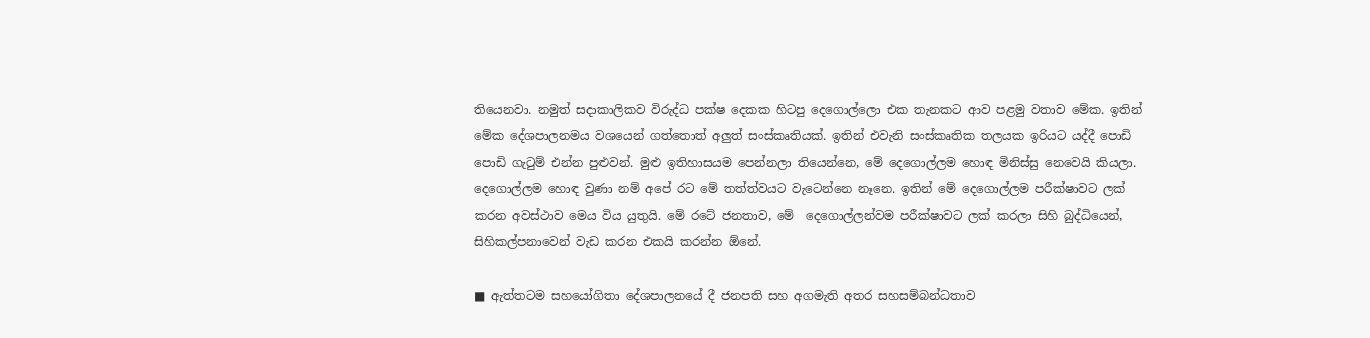තියෙනවා. නමුත් සදාකාලිකව විරුද්ධ පක්ෂ දෙකක හිටපු දෙගොල්ලො එක තැනකට ආව පළමු වතාව මේක. ඉතින් මේක දේශපාලනමය වශයෙන් ගත්තොත් අලුත් සංස්කෘතියක්. ඉතින් එවැනි සංස්කෘතික තලයක ඉරියට යද්දී පොඩි පොඩි ගැටුම් එන්න පුළුවන්. මුළු ඉතිහාසයම පෙන්නලා තියෙන්නෙ, මේ දෙගොල්ලම හොඳ මිනිස්සු නෙවෙයි කියලා. දෙගොල්ලම හොඳ වුණා නම් අපේ රට මේ තත්ත්වයට වැටෙන්නෙ නෑනෙ. ඉතින් මේ දෙගොල්ලම පරීක්ෂාවට ලක් කරන අවස්ථාව මෙය විය යුතුයි. මේ රටේ ජනතාව, මේ  දෙගොල්ලන්වම පරීක්ෂාවට ලක් කරලා සිහි බුද්ධියෙන්, සිහිකල්පනාවෙන් වැඩ කරන එකයි කරන්න ඕනේ.

■ ඇත්තටම සහයෝගිතා දේශපාලනයේ දී ජනපති සහ අගමැති අතර සහසම්බන්ධතාව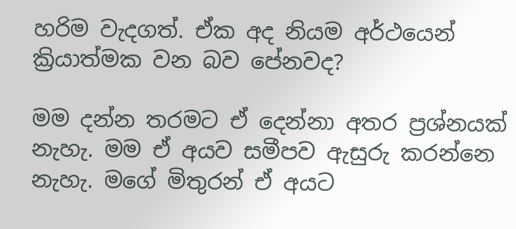හරිම වැදගත්. ඒක අද නියම අර්ථයෙන් ක්‍රියාත්මක වන බව පේනවද?

මම දන්න තරමට ඒ දෙන්නා අතර ප්‍රශ්නයක් නැහැ. මම ඒ අයව සමීපව ඇසුරු කරන්නෙ නැහැ. මගේ මිතුරන් ඒ අයට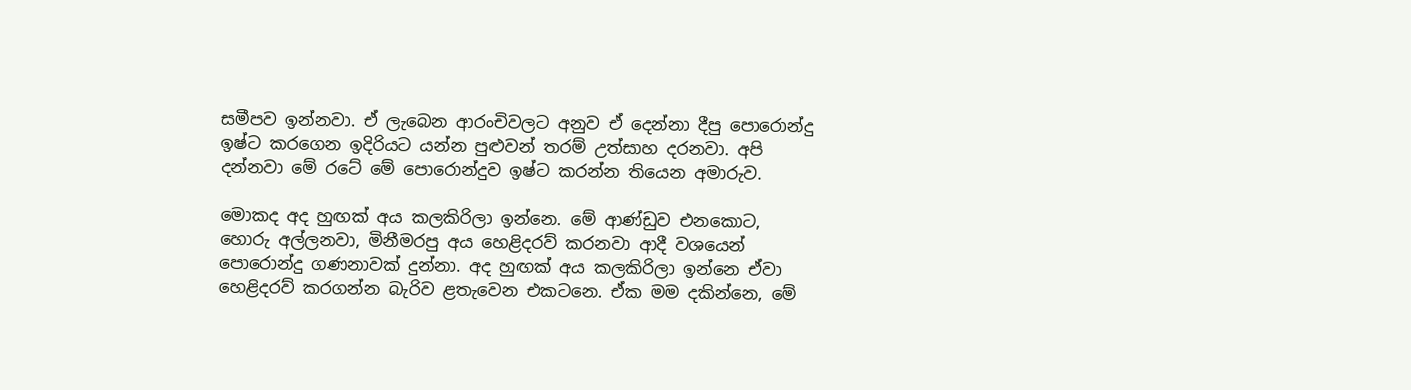සමීපව ඉන්නවා. ඒ ලැබෙන ආරංචිවලට අනුව ඒ දෙන්නා දීපු පොරොන්දු ඉෂ්ට කරගෙන ඉදිරියට යන්න පුළුවන් තරම් උත්සාහ දරනවා. අපි දන්නවා මේ රටේ මේ පොරොන්දුව ඉෂ්ට කරන්න තියෙන අමාරුව.

මොකද අද හුඟක් අය කලකිරිලා ඉන්නෙ. මේ ආණ්ඩුව එනකොට, හොරු අල්ලනවා, මිනීමරපු අය හෙළිදරව් කරනවා ආදී වශයෙන් පොරොන්දු ගණනාවක් දුන්නා. අද හුඟක් අය කලකිරිලා ඉන්නෙ ඒවා හෙළිදරව් කරගන්න බැරිව ළතැවෙන එකටනෙ. ඒක මම දකින්නෙ, මේ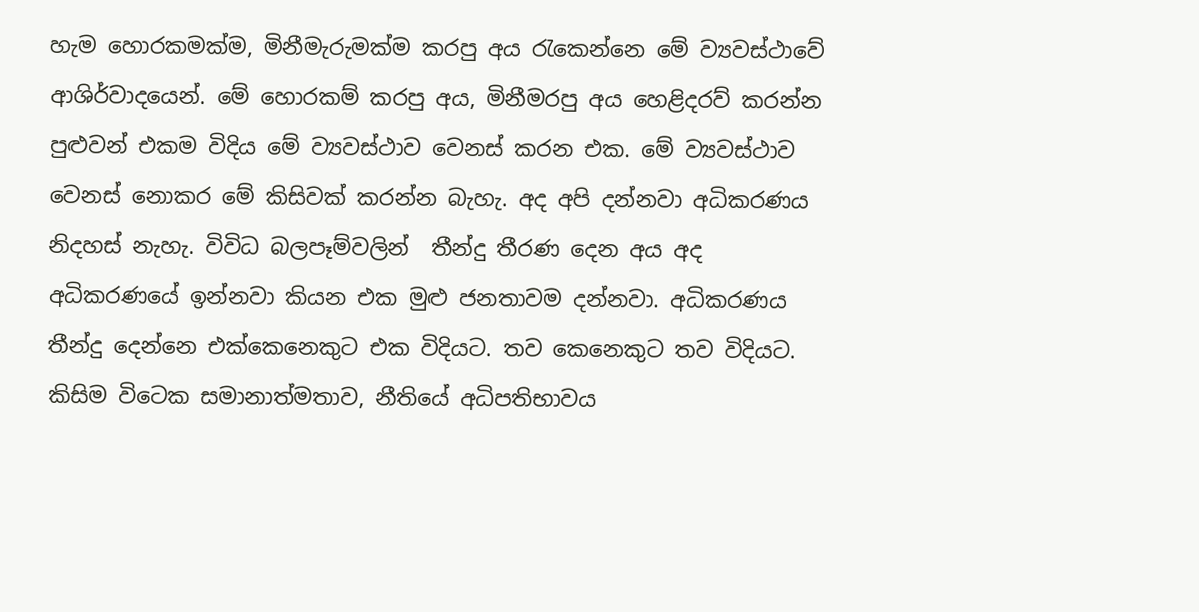හැම හොරකමක්ම, මිනීමැරුමක්ම කරපු අය රැකෙන්නෙ මේ ව්‍යවස්ථාවේ ආශිර්වාදයෙන්. මේ හොරකම් කරපු අය, මිනීමරපු අය හෙළිදරව් කරන්න පුළුවන් එකම විදිය මේ ව්‍යවස්ථාව වෙනස් කරන එක. මේ ව්‍යවස්ථාව වෙනස් නොකර මේ කිසිවක් කරන්න බැහැ. අද අපි දන්නවා අධිකරණය නිදහස් නැහැ. විවිධ බලපෑම්වලින්  තීන්දු තීරණ දෙන අය අද අධිකරණයේ ඉන්නවා කියන එක මුළු ජනතාවම දන්නවා. අධිකරණය තීන්දු දෙන්නෙ එක්කෙනෙකුට එක විදියට. තව කෙනෙකුට තව විදියට. කිසිම විටෙක සමානාත්මතාව, නීතියේ අධිපතිභාවය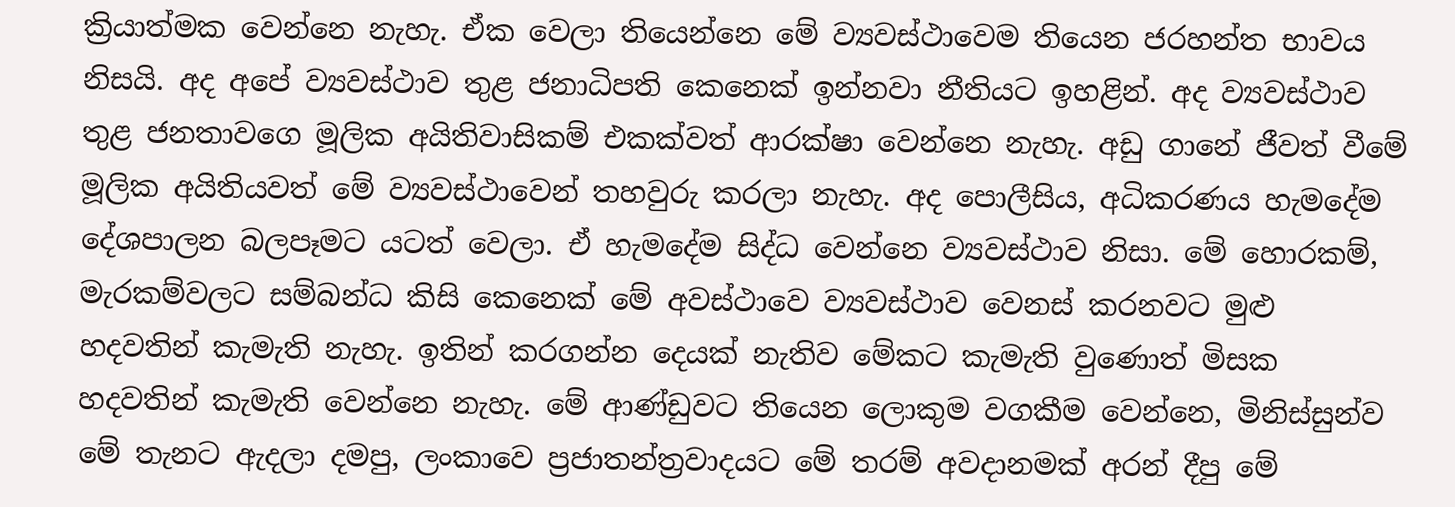ක්‍රියාත්මක වෙන්නෙ නැහැ. ඒක වෙලා තියෙන්නෙ මේ ව්‍යවස්ථාවෙම තියෙන ජරහන්ත භාවය නිසයි. අද අපේ ව්‍යවස්ථාව තුළ ජනාධිපති කෙනෙක් ඉන්නවා නීතියට ඉහළින්. අද ව්‍යවස්ථාව තුළ ජනතාවගෙ මූලික අයිතිවාසිකම් එකක්වත් ආරක්ෂා වෙන්නෙ නැහැ. අඩු ගානේ ජීවත් වීමේ මූලික අයිතියවත් මේ ව්‍යවස්ථාවෙන් තහවුරු කරලා නැහැ. අද පොලීසිය, අධිකරණය හැමදේම දේශපාලන බලපෑමට යටත් වෙලා. ඒ හැමදේම සිද්ධ වෙන්නෙ ව්‍යවස්ථාව නිසා. මේ හොරකම්, මැරකම්වලට සම්බන්ධ කිසි කෙනෙක් මේ අවස්ථාවෙ ව්‍යවස්ථාව වෙනස් කරනවට මුළු හදවතින් කැමැති නැහැ. ඉතින් කරගන්න දෙයක් නැතිව මේකට කැමැති වුණොත් මිසක හදවතින් කැමැති වෙන්නෙ නැහැ. මේ ආණ්ඩුවට තියෙන ලොකුම වගකීම වෙන්නෙ, මිනිස්සුන්ව මේ තැනට ඇදලා දමපු, ලංකාවෙ ප්‍රජාතන්ත්‍රවාදයට මේ තරම් අවදානමක් අරන් දීපු මේ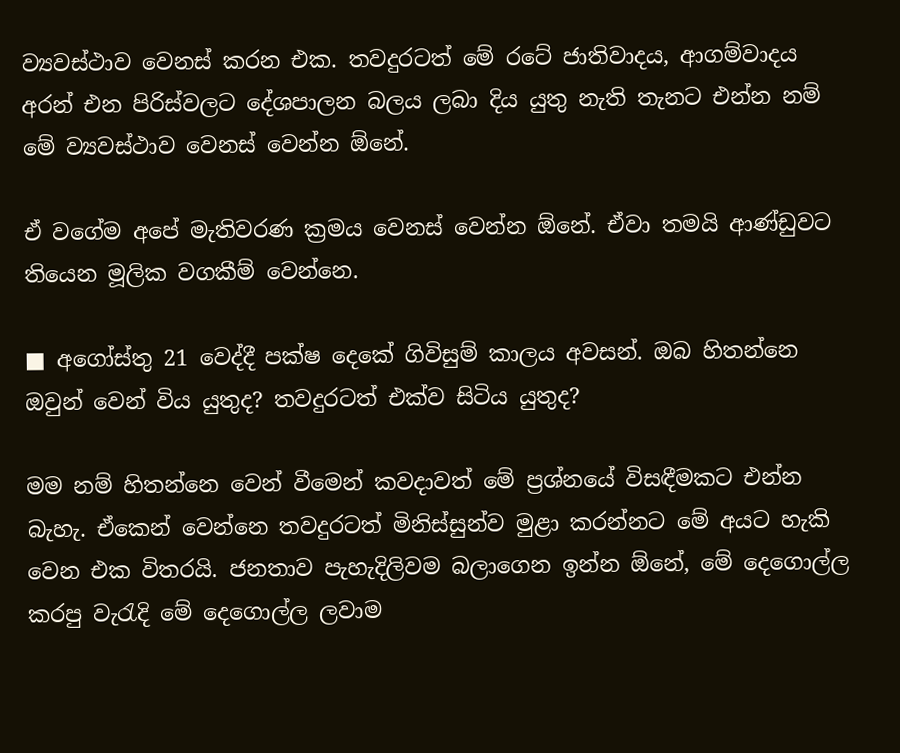ව්‍යවස්ථාව වෙනස් කරන එක. තවදුරටත් මේ රටේ ජාතිවාදය, ආගම්වාදය අරන් එන පිරිස්වලට දේශපාලන බලය ලබා දිය යුතු නැති තැනට එන්න නම් මේ ව්‍යවස්ථාව වෙනස් වෙන්න ඕනේ.

ඒ වගේම අපේ මැතිවරණ ක්‍රමය වෙනස් වෙන්න ඕනේ. ඒවා තමයි ආණ්ඩුවට තියෙන මූලික වගකීම් වෙන්නෙ.

■ අගෝස්තු 21 වෙද්දී පක්ෂ දෙකේ ගිවිසුම් කාලය අවසන්. ඔබ හිතන්නෙ ඔවුන් වෙන් විය යුතුද? තවදුරටත් එක්ව සිටිය යුතුද?

මම නම් හිතන්නෙ වෙන් වීමෙන් කවදාවත් මේ ප්‍රශ්නයේ විසඳීමකට එන්න බැහැ. ඒකෙන් වෙන්නෙ තවදුරටත් මිනිස්සුන්ව මුළා කරන්නට මේ අයට හැකි වෙන එක විතරයි. ජනතාව පැහැදිලිවම බලාගෙන ඉන්න ඕනේ, මේ දෙගොල්ල කරපු වැරැදි මේ දෙගොල්ල ලවාම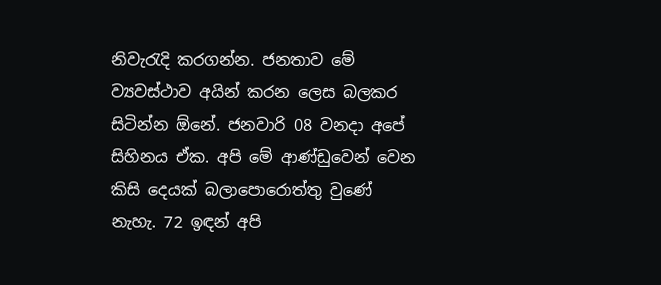නිවැරැදි කරගන්න. ජනතාව මේ ව්‍යවස්ථාව අයින් කරන ලෙස බලකර සිටින්න ඕනේ. ජනවාරි 08 වනදා අපේ සිහිනය ඒක. අපි මේ ආණ්ඩුවෙන් වෙන කිසි දෙයක් බලාපොරොත්තු වුණේ නැහැ. 72 ඉඳන් අපි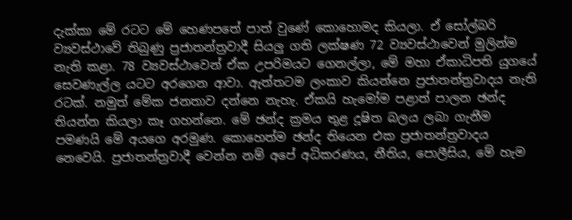දැක්කා මේ රටට මේ හෙණපතේ පාත් වුණේ කොහොමද කියලා. ඒ සෝල්බරි ව්‍යවස්ථාවේ තිබුණු ප්‍රජාතන්ත්‍රවාදී සියලු ගති ලක්ෂණ 72 ව්‍යවස්ථාවෙන් මුලින්ම නැති කළා. 78 ව්‍යවස්ථාවෙන් ඒක උපරිමයට ගෙනල්ලා, මේ මහා ඒකාධිපති යුගයේ සෙවණැල්ල යටට අරගෙන ආවා. ඇත්තටම ලංකාව කියන්නෙ ප්‍රජාතන්ත්‍රවාදය නැති රටක්. නමුත් මේක ජනතාව දන්නෙ නැහැ. ඒකයි හැමෝම පළාත් පාලන ඡන්ද තියන්න කියලා කෑ ගහන්නෙ. මේ ඡන්ද ක්‍රමය තුළ දූෂිත බලය ලබා ගැනීම පමණයි මේ අයගෙ අරමුණ. කොහෙත්ම ඡන්ද තියෙන එක ප්‍රජාතන්ත්‍රවාදය නෙවෙයි. ප්‍රජාතන්ත්‍රවාදී වෙන්න නම් අපේ අධිකරණය, නීතිය, පොලීසිය, මේ හැම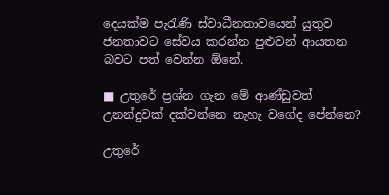දෙයක්ම පැරැණි ස්වාධීනතාවයෙන් යුතුව ජනතාවට සේවය කරන්න පුළුවන් ආයතන බවට පත් වෙන්න ඕනේ.

■ උතුරේ ප්‍රශ්න ගැන මේ ආණ්ඩුවත් උනන්දුවක් දක්වන්නෙ නැහැ වගේද පේන්නෙ?

උතුරේ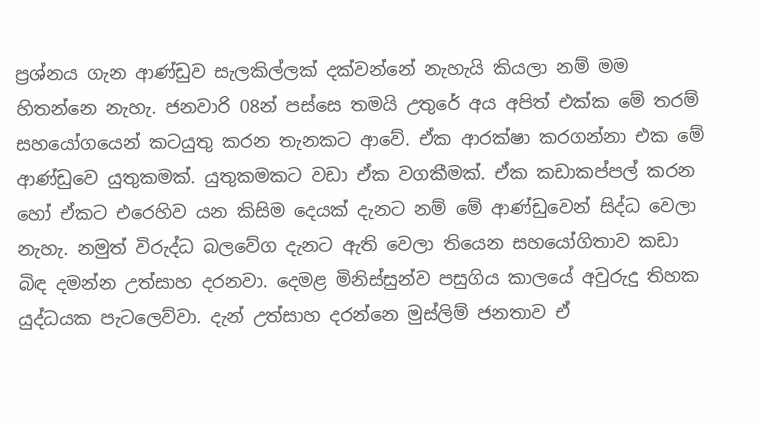ප්‍රශ්නය ගැන ආණ්ඩුව සැලකිල්ලක් දක්වන්නේ නැහැයි කියලා නම් මම හිතන්නෙ නැහැ. ජනවාරි 08න් පස්සෙ තමයි උතුරේ අය අපිත් එක්ක මේ තරම් සහයෝගයෙන් කටයුතු කරන තැනකට ආවේ. ඒක ආරක්ෂා කරගන්නා එක මේ ආණ්ඩුවෙ යුතුකමක්. යුතුකමකට වඩා ඒක වගකීමක්. ඒක කඩාකප්පල් කරන හෝ ඒකට එරෙහිව යන කිසිම දෙයක් දැනට නම් මේ ආණ්ඩුවෙන් සිද්ධ වෙලා නැහැ. නමුත් විරුද්ධ බලවේග දැනට ඇති වෙලා තියෙන සහයෝගිතාව කඩා බිඳ දමන්න උත්සාහ දරනවා. දෙමළ මිනිස්සුන්ව පසුගිය කාලයේ අවුරුදු තිහක යුද්ධයක පැටලෙව්වා. දැන් උත්සාහ දරන්නෙ මුස්ලිම් ජනතාව ඒ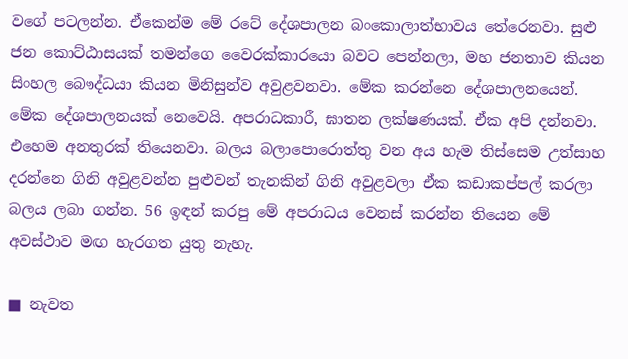වගේ පටලන්න. ඒකෙන්ම මේ රටේ දේශපාලන බංකොලාත්භාවය තේරෙනවා. සුළු ජන කොට්ඨාසයක් තමන්ගෙ වෛරක්කාරයො බවට පෙන්නලා, මහ ජනතාව කියන සිංහල බෞද්ධයා කියන මිනිසුන්ව අවුළවනවා. මේක කරන්නෙ දේශපාලනයෙන්. මේක දේශපාලනයක් නෙවෙයි. අපරාධකාරී, ඝාතන ලක්ෂණයක්. ඒක අපි දන්නවා. එහෙම අනතුරක් තියෙනවා. බලය බලාපොරොත්තු වන අය හැම තිස්සෙම උත්සාහ දරන්නෙ ගිනි අවුළවන්න පුළුවන් තැනකින් ගිනි අවුළවලා ඒක කඩාකප්පල් කරලා බලය ලබා ගන්න. 56 ඉඳන් කරපු මේ අපරාධය වෙනස් කරන්න තියෙන මේ අවස්ථාව මඟ හැරගත යුතු නැහැ.

■ නැවත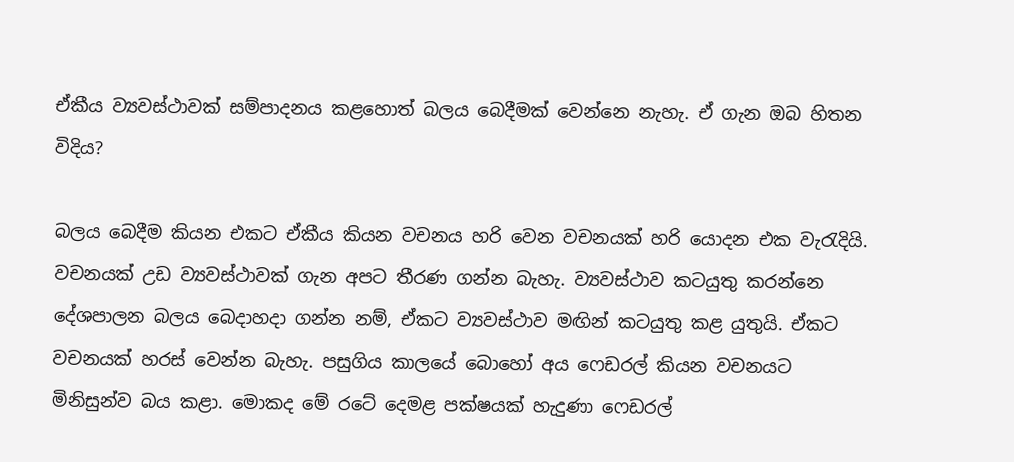ඒකීය ව්‍යවස්ථාවක් සම්පාදනය කළහොත් බලය බෙදීමක් වෙන්නෙ නැහැ. ඒ ගැන ඔබ හිතන විදිය?

බලය බෙදීම කියන එකට ඒකීය කියන වචනය හරි වෙන වචනයක් හරි යොදන එක වැරැදියි. වචනයක් උඩ ව්‍යවස්ථාවක් ගැන අපට තීරණ ගන්න බැහැ. ව්‍යවස්ථාව කටයුතු කරන්නෙ දේශපාලන බලය බෙදාහදා ගන්න නම්, ඒකට ව්‍යවස්ථාව මඟින් කටයුතු කළ යුතුයි. ඒකට වචනයක් හරස් වෙන්න බැහැ. පසුගිය කාලයේ බොහෝ අය ෆෙඩරල් කියන වචනයට මිනිසුන්ව බය කළා. මොකද මේ රටේ දෙමළ පක්ෂයක් හැදුණා ෆෙඩරල්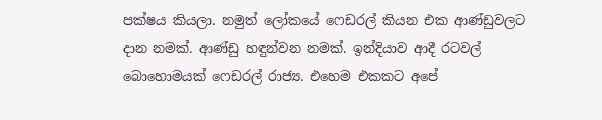පක්ෂය කියලා. නමුත් ලෝකයේ ෆෙඩරල් කියන එක ආණ්ඩුවලට දාන නමක්. ආණ්ඩු හඳුන්වන නමක්. ඉන්දියාව ආදී රටවල් බොහොමයක් ෆෙඩරල් රාජ්‍ය. එහෙම එකකට අපේ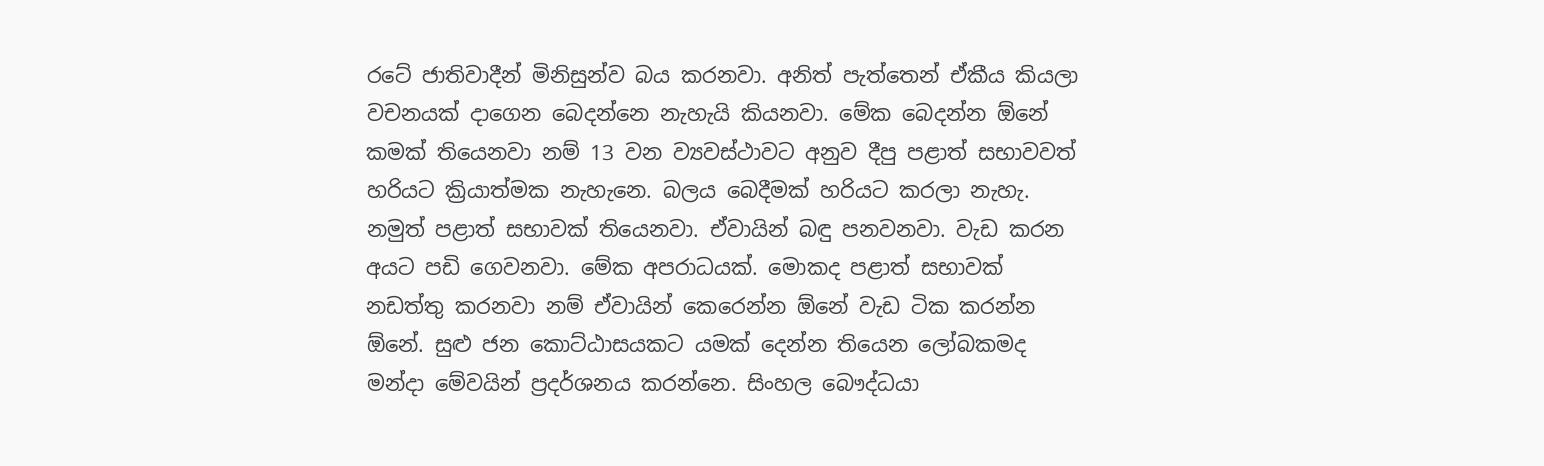රටේ ජාතිවාදීන් මිනිසුන්ව බය කරනවා. අනිත් පැත්තෙන් ඒකීය කියලා වචනයක් දාගෙන බෙදන්නෙ නැහැයි කියනවා. මේක බෙදන්න ඕනේ කමක් තියෙනවා නම් 13 වන ව්‍යවස්ථාවට අනුව දීපු පළාත් සභාවවත් හරියට ක්‍රියාත්මක නැහැනෙ. බලය බෙදීමක් හරියට කරලා නැහැ. නමුත් පළාත් සභාවක් තියෙනවා. ඒවායින් බඳු පනවනවා. වැඩ කරන අයට පඩි ගෙවනවා. මේක අපරාධයක්. මොකද පළාත් සභාවක් නඩත්තු කරනවා නම් ඒවායින් කෙරෙන්න ඕනේ වැඩ ටික කරන්න ඕනේ. සුළු ජන කොට්ඨාසයකට යමක් දෙන්න තියෙන ලෝබකමද මන්දා මේවයින් ප්‍රදර්ශනය කරන්නෙ. සිංහල බෞද්ධයා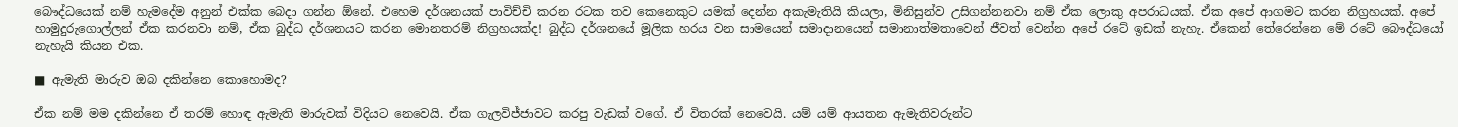බෞද්ධයෙක් නම් හැමදේම අනුන් එක්ක බෙදා ගන්න ඕනේ. එහෙම දර්ශනයක් පාවිච්චි කරන රටක තව කෙනෙකුට යමක් දෙන්න අකැමැතියි කියලා, මිනිසුන්ව උසිගන්නනවා නම් ඒක ලොකු අපරාධයක්. ඒක අපේ ආගමට කරන නිග්‍රහයක්. අපේ හාමුදුරුගොල්ලන් ඒක කරනවා නම්, ඒක බුද්ධ දර්ශනයට කරන මොනතරම් නිග්‍රහයක්ද! බුද්ධ දර්ශනයේ මූලික හරය වන සාමයෙන් සමාදානයෙන් සමානාත්මතාවෙන් ජීවත් වෙන්න අපේ රටේ ඉඩක් නැහැ. ඒකෙන් තේරෙන්නෙ මේ රටේ බෞද්ධයෝ නැහැයි කියන එක.

■ ඇමැති මාරුව ඔබ දකින්නෙ කොහොමද?

ඒක නම් මම දකින්නෙ ඒ තරම් හොඳ ඇමැති මාරුවක් විදියට නෙවෙයි. ඒක ගැලවිජ්ජාවට කරපු වැඩක් වගේ. ඒ විතරක් නෙවෙයි. යම් යම් ආයතන ඇමැතිවරුන්ට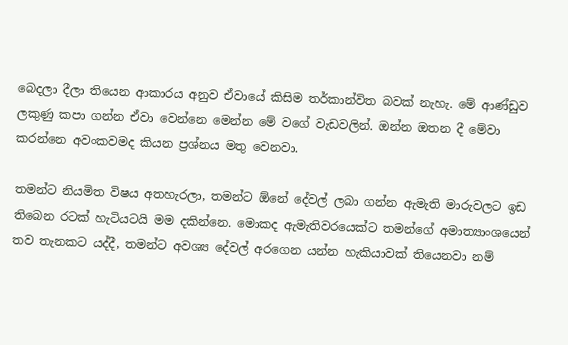බෙදලා දීලා තියෙන ආකාරය අනුව ඒවායේ කිසිම තර්කාන්විත බවක් නැහැ. මේ ආණ්ඩුව ලකුණු කපා ගන්න ඒවා වෙන්නෙ මෙන්න මේ වගේ වැඩවලින්. ඔන්න ඔතන දී මේවා කරන්නෙ අවංකවමද කියන ප්‍රශ්නය මතු වෙනවා.

තමන්ට නියමිත විෂය අතහැරලා, තමන්ට ඕනේ දේවල් ලබා ගන්න ඇමැති මාරුවලට ඉඩ තිබෙන රටක් හැටියටයි මම දකින්නෙ. මොකද ඇමැතිවරයෙක්ට තමන්ගේ අමාත්‍යාංශයෙන් තව තැනකට යද්දී, තමන්ට අවශ්‍ය දේවල් අරගෙන යන්න හැකියාවක් තියෙනවා නම්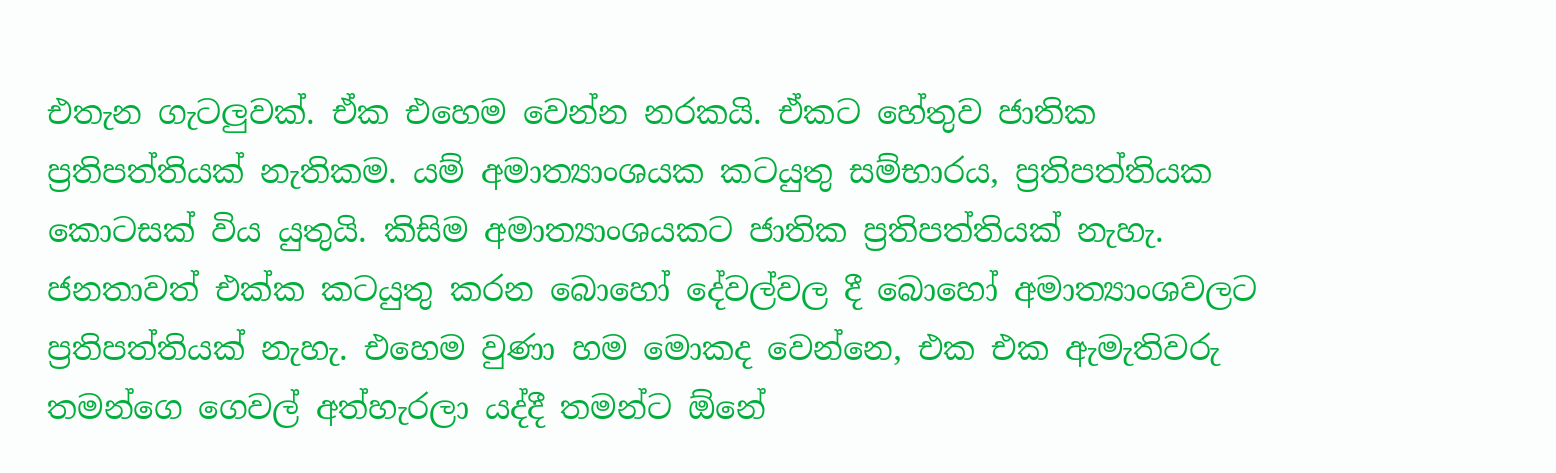එතැන ගැටලුවක්. ඒක එහෙම වෙන්න නරකයි. ඒකට හේතුව ජාතික ප්‍රතිපත්තියක් නැතිකම. යම් අමාත්‍යාංශයක කටයුතු සම්භාරය, ප්‍රතිපත්තියක කොටසක් විය යුතුයි. කිසිම අමාත්‍යාංශයකට ජාතික ප්‍රතිපත්තියක් නැහැ. ජනතාවත් එක්ක කටයුතු කරන බොහෝ දේවල්වල දී බොහෝ අමාත්‍යාංශවලට ප්‍රතිපත්තියක් නැහැ. එහෙම වුණා හම මොකද වෙන්නෙ, එක එක ඇමැතිවරු තමන්ගෙ ගෙවල් අත්හැරලා යද්දී තමන්ට ඕනේ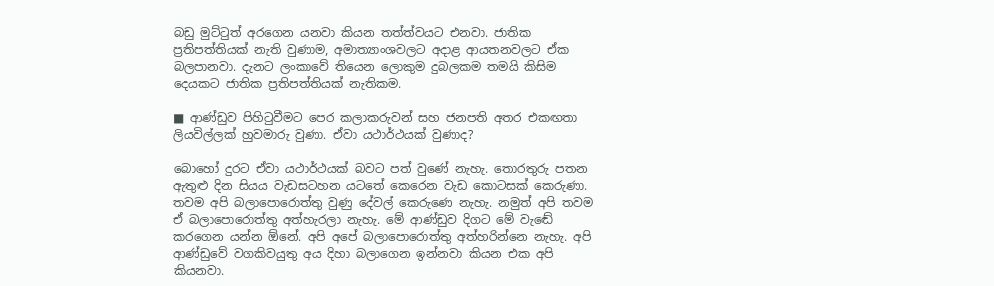බඩු මුට්ටුත් අරගෙන යනවා කියන තත්ත්වයට එනවා. ජාතික ප්‍රතිපත්තියක් නැති වුණාම, අමාත්‍යාංශවලට අදාළ ආයතනවලට ඒක බලපානවා. දැනට ලංකාවේ තියෙන ලොකුම දුබලකම තමයි කිසිම දෙයකට ජාතික ප්‍රතිපත්තියක් නැතිකම.

■ ආණ්ඩුව පිහිටුවීමට පෙර කලාකරුවන් සහ ජනපති අතර එකඟතා ලියවිල්ලක් හුවමාරු වුණා. ඒවා යථාර්ථයක් වුණාද?

බොහෝ දුරට ඒවා යථාර්ථයක් බවට පත් වුණේ නැහැ. තොරතුරු පතන ඇතුළු දින සියය වැඩසටහන යටතේ කෙරෙන වැඩ කොටසක් කෙරුණා. තවම අපි බලාපොරොත්තු වුණු දේවල් කෙරුණෙ නැහැ. නමුත් අපි තවම ඒ බලාපොරොත්තු අත්හැරලා නැහැ. මේ ආණ්ඩුව දිගට මේ වැඬේ කරගෙන යන්න ඕනේ. අපි අපේ බලාපොරොත්තු අත්හරින්නෙ නැහැ. අපි ආණ්ඩුවේ වගකිවයුතු අය දිහා බලාගෙන ඉන්නවා කියන එක අපි කියනවා.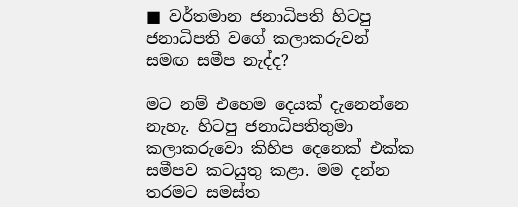■ වර්තමාන ජනාධිපති හිටපු ජනාධිපති වගේ කලාකරුවන් සමඟ සමීප නැද්ද?

මට නම් එහෙම දෙයක් දැනෙන්නෙ නැහැ. හිටපු ජනාධිපතිතුමා කලාකරුවො කිහිප දෙනෙක් එක්ක සමීපව කටයුතු කළා. මම දන්න තරමට සමස්ත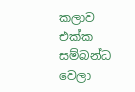කලාව එක්ක සම්බන්ධ වෙලා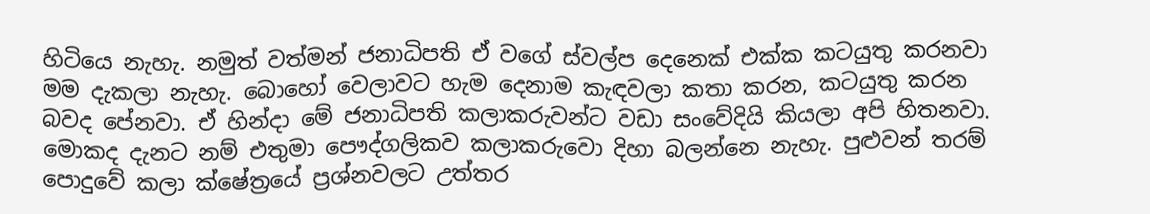හිටියෙ නැහැ. නමුත් වත්මන් ජනාධිපති ඒ වගේ ස්වල්ප දෙනෙක් එක්ක කටයුතු කරනවා මම දැකලා නැහැ. බොහෝ වෙලාවට හැම දෙනාම කැඳවලා කතා කරන, කටයුතු කරන බවද පේනවා. ඒ හින්දා මේ ජනාධිපති කලාකරුවන්ට වඩා සංවේදියි කියලා අපි හිතනවා. මොකද දැනට නම් එතුමා පෞද්ගලිකව කලාකරුවො දිහා බලන්නෙ නැහැ. පුළුවන් තරම් පොදුවේ කලා ක්ෂේත්‍රයේ ප්‍රශ්නවලට උත්තර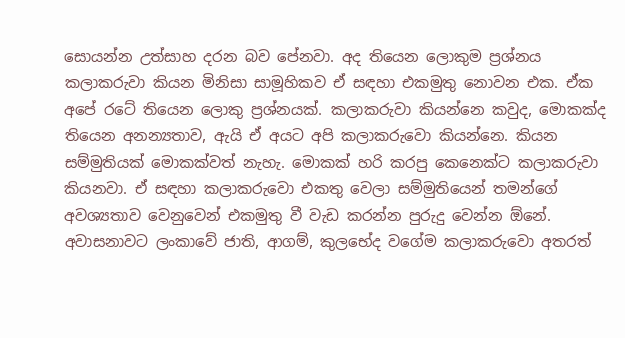සොයන්න උත්සාහ දරන බව පේනවා. අද තියෙන ලොකුම ප්‍රශ්නය කලාකරුවා කියන මිනිසා සාමූහිකව ඒ සඳහා එකමුතු නොවන එක. ඒක අපේ රටේ තියෙන ලොකු ප්‍රශ්නයක්. කලාකරුවා කියන්නෙ කවුද, මොකක්ද තියෙන අනන්‍යතාව, ඇයි ඒ අයට අපි කලාකරුවො කියන්නෙ. කියන සම්මුතියක් මොකක්වත් නැහැ. මොකක් හරි කරපු කෙනෙක්ට කලාකරුවා කියනවා. ඒ සඳහා කලාකරුවො එකතු වෙලා සම්මුතියෙන් තමන්ගේ අවශ්‍යතාව වෙනුවෙන් එකමුතු වී වැඩ කරන්න පුරුදු වෙන්න ඕනේ. අවාසනාවට ලංකාවේ ජාති, ආගම්, කුලභේද වගේම කලාකරුවො අතරත්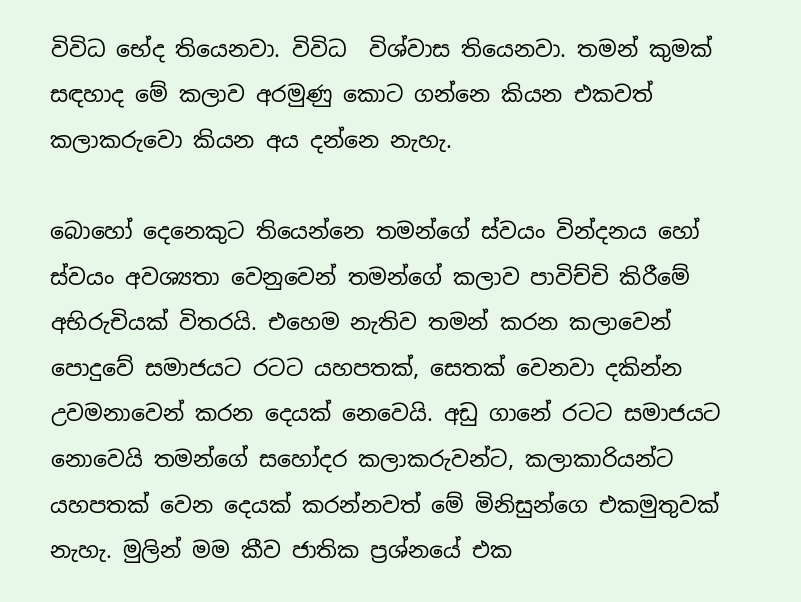විවිධ භේද තියෙනවා. විවිධ  විශ්වාස තියෙනවා. තමන් කුමක් සඳහාද මේ කලාව අරමුණු කොට ගන්නෙ කියන එකවත් කලාකරුවො කියන අය දන්නෙ නැහැ.

බොහෝ දෙනෙකුට තියෙන්නෙ තමන්ගේ ස්වයං වින්දනය හෝ ස්වයං අවශ්‍යතා වෙනුවෙන් තමන්ගේ කලාව පාවිච්චි කිරීමේ අභිරුචියක් විතරයි. එහෙම නැතිව තමන් කරන කලාවෙන් පොදුවේ සමාජයට රටට යහපතක්, සෙතක් වෙනවා දකින්න උවමනාවෙන් කරන දෙයක් නෙවෙයි. අඩු ගානේ රටට සමාජයට නොවෙයි තමන්ගේ සහෝදර කලාකරුවන්ට, කලාකාරියන්ට යහපතක් වෙන දෙයක් කරන්නවත් මේ මිනිසුන්ගෙ එකමුතුවක් නැහැ. මුලින් මම කීව ජාතික ප්‍රශ්නයේ එක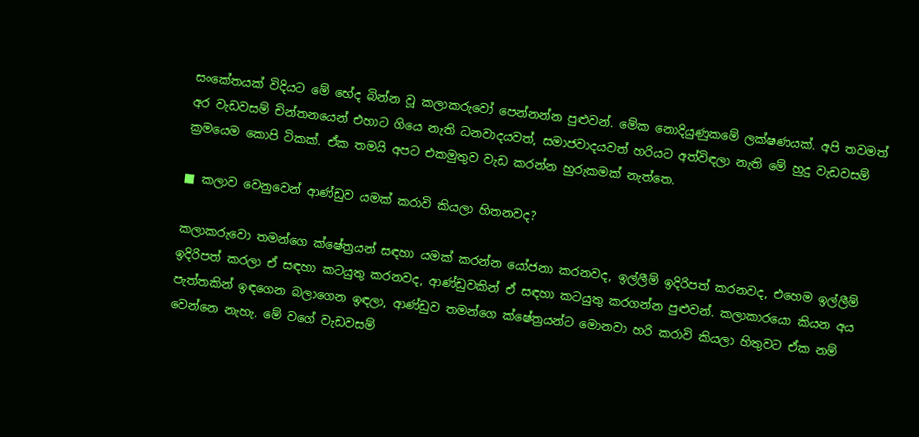සංකේතයක් විදියට මේ භේද බින්න වූ කලාකරුවෝ පෙන්නන්න පුළුවන්. මේක නොදියුණුකමේ ලක්ෂණයක්. අපි තවමත් අර වැඩවසම් චින්තනයෙන් එහාට ගියෙ නැති ධනවාදයවත්, සමාජවාදයවත් හරියට අත්විඳලා නැති මේ හුදු වැඩවසම් ක්‍රමයෙම කොපි ටිකක්. ඒක තමයි අපට එකමුතුව වැඩ කරන්න හුරුකමක් නැත්තෙ.

■ කලාව වෙනුවෙන් ආණ්ඩුව යමක් කරාවි කියලා හිතනවද?

කලාකරුවො තමන්ගෙ ක්ෂේත්‍රයන් සඳහා යමක් කරන්න යෝජනා කරනවද, ඉල්ලීම් ඉදිරිපත් කරනවද, එහෙම ඉල්ලීම් ඉදිරිපත් කරලා ඒ සඳහා කටයුතු කරනවද, ආණ්ඩුවකින් ඒ සඳහා කටයුතු කරගන්න පුළුවන්. කලාකාරයො කියන අය පැත්තකින් ඉඳගෙන බලාගෙන ඉඳලා, ආණ්ඩුව තමන්ගෙ ක්ෂේත්‍රයන්ට මොනවා හරි කරාවි කියලා හිතුවට ඒක නම් වෙන්නෙ නැහැ. මේ වගේ වැඩවසම්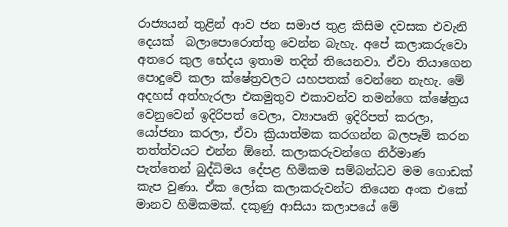රාජ්‍යයන් තුළින් ආව ජන සමාජ තුළ කිසිම දවසක එවැනි දෙයක්  බලාපොරොත්තු වෙන්න බැහැ. අපේ කලාකරුවො අතරෙ කුල භේදය ඉතාම තදින් තියෙනවා. ඒවා තියාගෙන පොදුවේ කලා ක්ෂේත්‍රවලට යහපතක් වෙන්නෙ නැහැ. මේ අදහස් අත්හැරලා එකමුතුව එකාවන්ව තමන්ගෙ ක්ෂේත්‍රය වෙනුවෙන් ඉදිරිපත් වෙලා, ව්‍යාපෘති ඉදිරිපත් කරලා, යෝජනා කරලා, ඒවා ක්‍රියාත්මක කරගන්න බලපෑම් කරන තත්ත්වයට එන්න ඕනේ. කලාකරුවන්ගෙ නිර්මාණ පැත්තෙන් බුද්ධිමය දේපළ හිමිකම සම්බන්ධව මම ගොඩක් කැප වුණා. ඒක ලෝක කලාකරුවන්ට තියෙන අංක එකේ මානව හිමිකමක්. දකුණු ආසියා කලාපයේ මේ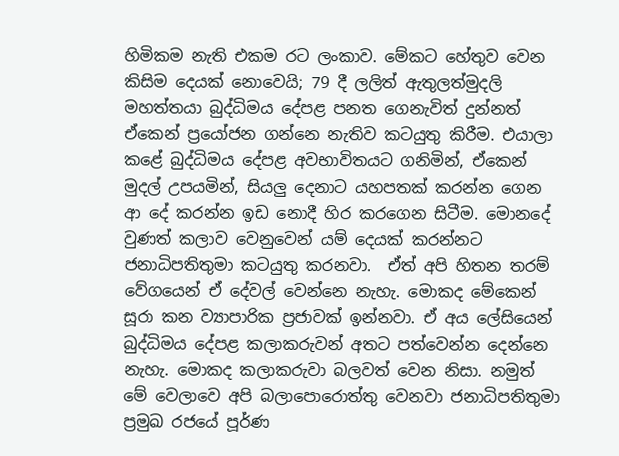හිමිකම නැති එකම රට ලංකාව. මේකට හේතුව වෙන කිසිම දෙයක් නොවෙයි; 79 දී ලලිත් ඇතුලත්මුදලි මහත්තයා බුද්ධිමය දේපළ පනත ගෙනැවිත් දුන්නත් ඒකෙන් ප්‍රයෝජන ගන්නෙ නැතිව කටයුතු කිරීම. එයාලා කළේ බුද්ධිමය දේපළ අවභාවිතයට ගනිමින්, ඒකෙන් මුදල් උපයමින්, සියලු දෙනාට යහපතක් කරන්න ගෙන ආ දේ කරන්න ඉඩ නොදී හිර කරගෙන සිටීම. මොනදේ වුණත් කලාව වෙනුවෙන් යම් දෙයක් කරන්නට ජනාධිපතිතුමා කටයුතු කරනවා.  ඒත් අපි හිතන තරම් වේගයෙන් ඒ දේවල් වෙන්නෙ නැහැ. මොකද මේකෙන් සූරා කන ව්‍යාපාරික ප්‍රජාවක් ඉන්නවා. ඒ අය ලේසියෙන් බුද්ධිමය දේපළ කලාකරුවන් අතට පත්වෙන්න දෙන්නෙ නැහැ. මොකද කලාකරුවා බලවත් වෙන නිසා. නමුත් මේ වෙලාවෙ අපි බලාපොරොත්තු වෙනවා ජනාධිපතිතුමා ප්‍රමුඛ රජයේ පූර්ණ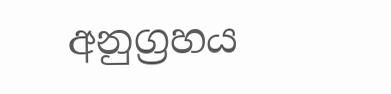අනුග්‍රහය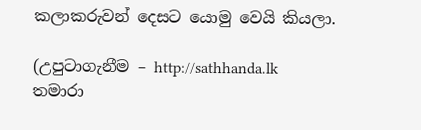කලාකරුවන් දෙසට යොමු වෙයි කියලා.

(උපුටාගැනීම – http://sathhanda.lk
තමාරා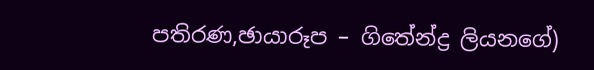පතිරණ,ඡායාරූප – ගිතේන්ද්‍ර ලියනගේ)